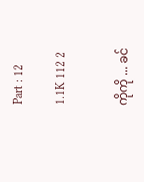Part : 12

1.1K 112 2


ကိုကို ... ခင်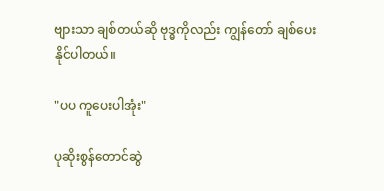ဗျားသာ ချစ်တယ်ဆို ဗုဒ္ဓကိုလည်း ကျွန်တော် ချစ်ပေးနိုင်ပါတယ်။

"ပပ ကူပေးပါအုံး"

ပုဆိုးစွန်တောင်ဆွဲ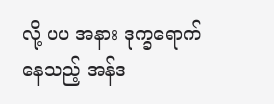လို့ ပပ အနား ဒုက္ခရောက်နေသည့် အန်ဒ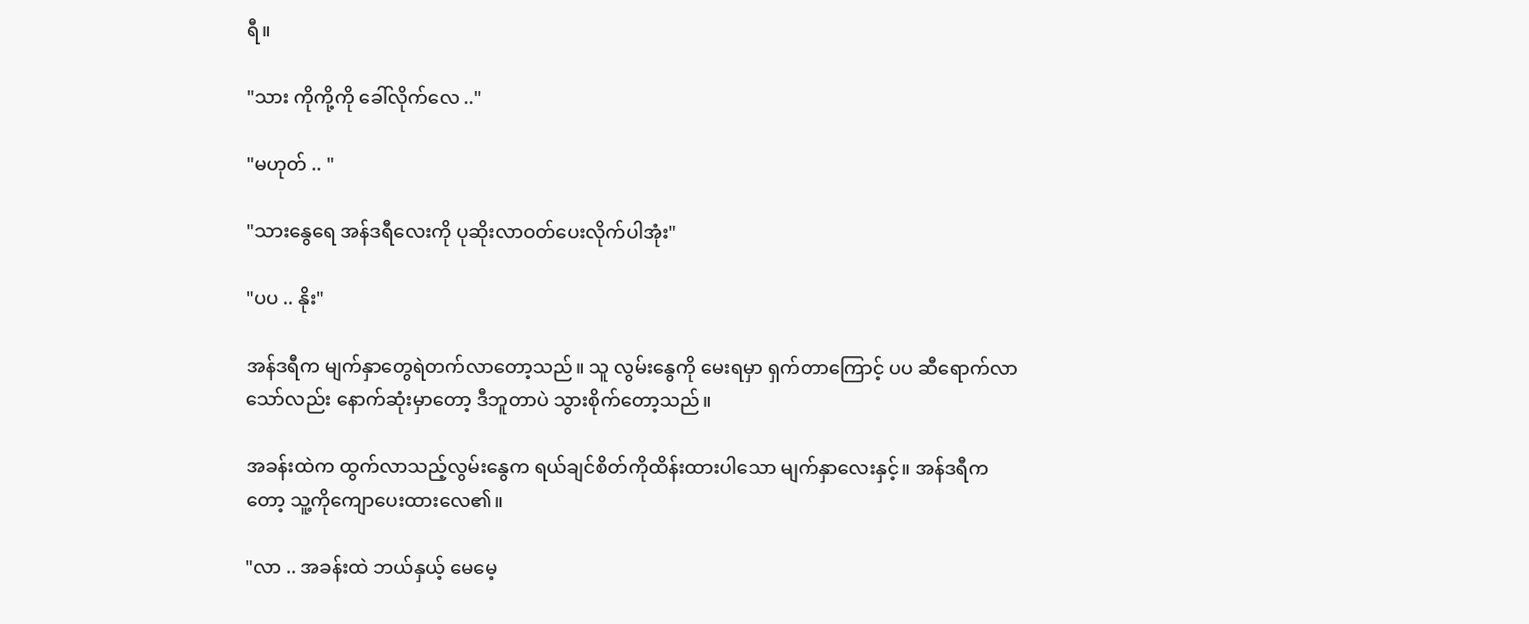ရီ။

"သား ကိုကို့ကို ခေါ်လိုက်လေ .."

"မဟုတ် .. "

"သားနွေရေ အန်ဒရီလေးကို ပုဆိုးလာဝတ်ပေးလိုက်ပါအုံး"

"ပပ .. နိုး"

အန်ဒရီက မျက်နှာတွေရဲတက်လာတော့သည်။ သူ လွမ်းနွေကို မေးရမှာ ရှက်တာကြောင့် ပပ ဆီရောက်လာသော်လည်း နောက်ဆုံးမှာတော့ ဒီဘူတာပဲ သွားစိုက်တော့သည်။

အခန်းထဲက ထွက်လာသည့်လွမ်းနွေက ရယ်ချင်စိတ်ကိုထိန်းထားပါသော မျက်နှာလေးနှင့်။ အန်ဒရီကတော့ သူ့ကိုကျောပေးထားလေ၏။

"လာ .. အခန်းထဲ ဘယ်နှယ့် မေမေ့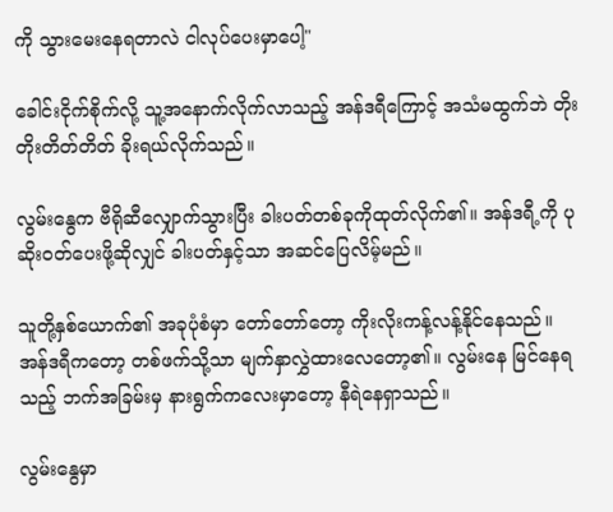ကို သွားမေးနေရတာလဲ ငါလုပ်ပေးမှာပေါ့"

ခေါင်းငိုက်စိုက်လို့ သူ့အနောက်လိုက်လာသည့် အန်ဒရီကြောင့် အသံမထွက်ဘဲ တိုးတိုးတိတ်တိတ် ခိုးရယ်လိုက်သည်။

လွမ်းနွေက ဗီရိုဆီလျှောက်သွားပြီး ခါးပတ်တစ်ခုကိုထုတ်လိုက်၏။ အန်ဒရီ့ကို ပုဆိုးဝတ်ပေးဖို့ဆိုလျှင် ခါးပတ်နှင့်သာ အဆင်ပြေလိမ့်မည်။

သူတို့နှစ်ယောက်၏ အခုပုံစံမှာ တော်တော်တော့ ကိုးလိုးကန့်လန့်နိုင်နေသည်။ အန်ဒရီကတော့ တစ်ဖက်သို့သာ မျက်နှာလွှဲထားလေတော့၏။ လွမ်းနေ မြင်နေရသည့် ဘက်အခြမ်းမှ နားရွက်ကလေးမှာတော့ နီရဲနေရှာသည်။

လွမ်းနွေမှာ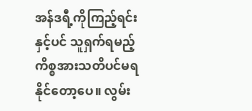အန်ဒရီ့ကိုကြည့်ရင်းနှင့်ပင် သူရှက်ရမည့် ကိစ္စအားသတိပင်မရနိုင်တော့ပေ။ လွမ်း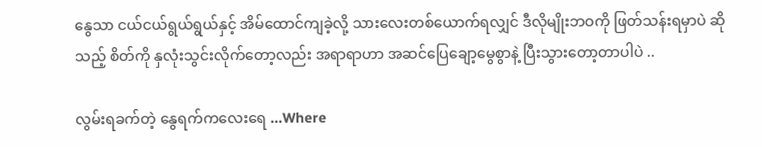နွေသာ ငယ်ငယ်ရွယ်ရွယ်နှင့် အိမ်ထောင်ကျခဲ့လို့ သားလေးတစ်ယောက်ရလျှင် ဒီလိုမျိုးဘဝကို ဖြတ်သန်းရမှာပဲ ဆိုသည့် စိတ်ကို နှလုံးသွင်းလိုက်တော့လည်း အရာရာဟာ အဆင်ပြေချော့မွေစွာနဲ့ ပြီးသွားတော့တာပါပဲ ..

လွမ်းရခက်တဲ့ နွေရက်ကလေးရေ ...Where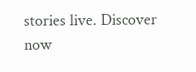stories live. Discover now